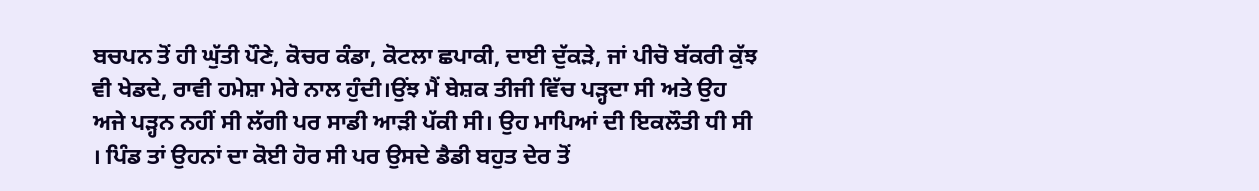ਬਚਪਨ ਤੋਂ ਹੀ ਘੁੱਤੀ ਪੌਣੇ, ਕੋਚਰ ਕੰਡਾ, ਕੋਟਲਾ ਛਪਾਕੀ, ਦਾਈ ਦੁੱਕੜੇ, ਜਾਂ ਪੀਚੋ ਬੱਕਰੀ ਕੁੱਝ ਵੀ ਖੇਡਦੇ, ਰਾਵੀ ਹਮੇਸ਼ਾ ਮੇਰੇ ਨਾਲ ਹੁੰਦੀ।ਉਂਝ ਮੈਂ ਬੇਸ਼ਕ ਤੀਜੀ ਵਿੱਚ ਪੜ੍ਹਦਾ ਸੀ ਅਤੇ ਉਹ ਅਜੇ ਪੜ੍ਹਨ ਨਹੀਂ ਸੀ ਲੱਗੀ ਪਰ ਸਾਡੀ ਆੜੀ ਪੱਕੀ ਸੀ। ਉਹ ਮਾਪਿਆਂ ਦੀ ਇਕਲੌਤੀ ਧੀ ਸੀ । ਪਿੰਡ ਤਾਂ ਉਹਨਾਂ ਦਾ ਕੋਈ ਹੋਰ ਸੀ ਪਰ ਉਸਦੇ ਡੈਡੀ ਬਹੁਤ ਦੇਰ ਤੋਂ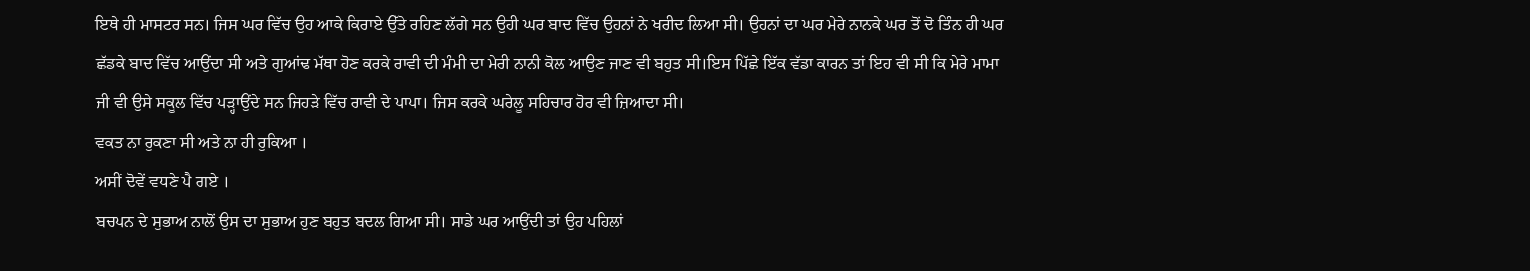ਇਥੇ ਹੀ ਮਾਸਟਰ ਸਨ। ਜਿਸ ਘਰ ਵਿੱਚ ਉਹ ਆਕੇ ਕਿਰਾਏ ਉੱਤੇ ਰਹਿਣ ਲੱਗੇ ਸਨ ਉਹੀ ਘਰ ਬਾਦ ਵਿੱਚ ਉਹਨਾਂ ਨੇ ਖਰੀਦ ਲਿਆ ਸੀ। ਉਹਨਾਂ ਦਾ ਘਰ ਮੇਰੇ ਨਾਨਕੇ ਘਰ ਤੋਂ ਦੋ ਤਿੰਨ ਹੀ ਘਰ ਛੱਡਕੇ ਬਾਦ ਵਿੱਚ ਆਉਂਦਾ ਸੀ ਅਤੇ ਗੁਆਂਢ ਮੱਥਾ ਹੋਣ ਕਰਕੇ ਰਾਵੀ ਦੀ ਮੰਮੀ ਦਾ ਮੇਰੀ ਨਾਨੀ ਕੋਲ ਆਉਣ ਜਾਣ ਵੀ ਬਹੁਤ ਸੀ।ਇਸ ਪਿੱਛੇ ਇੱਕ ਵੱਡਾ ਕਾਰਨ ਤਾਂ ਇਹ ਵੀ ਸੀ ਕਿ ਮੇਰੇ ਮਾਮਾ ਜੀ ਵੀ ਉਸੇ ਸਕੂਲ ਵਿੱਚ ਪੜ੍ਹਾਉਂਦੇ ਸਨ ਜਿਹੜੇ ਵਿੱਚ ਰਾਵੀ ਦੇ ਪਾਪਾ। ਜਿਸ ਕਰਕੇ ਘਰੇਲੂ ਸਹਿਚਾਰ ਹੋਰ ਵੀ ਜ਼ਿਆਦਾ ਸੀ।
ਵਕਤ ਨਾ ਰੁਕਣਾ ਸੀ ਅਤੇ ਨਾ ਹੀ ਰੁਕਿਆ ।
ਅਸੀਂ ਦੋਵੇਂ ਵਧਣੇ ਪੈ ਗਏ ।
ਬਚਪਨ ਦੇ ਸੁਭਾਅ ਨਾਲੋਂ ਉਸ ਦਾ ਸੁਭਾਅ ਹੁਣ ਬਹੁਤ ਬਦਲ ਗਿਆ ਸੀ। ਸਾਡੇ ਘਰ ਆਉਂਦੀ ਤਾਂ ਉਹ ਪਹਿਲਾਂ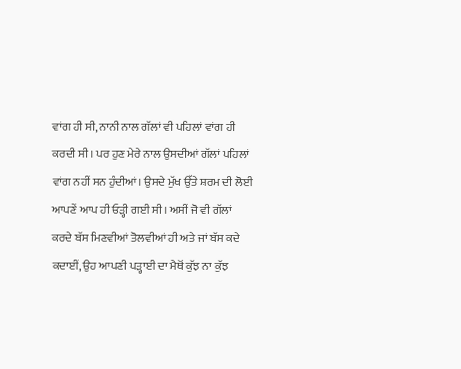ਵਾਂਗ ਹੀ ਸੀ, ਨਾਨੀ ਨਾਲ ਗੱਲਾਂ ਵੀ ਪਹਿਲਾਂ ਵਾਂਗ ਹੀ ਕਰਦੀ ਸੀ। ਪਰ ਹੁਣ ਮੇਰੇ ਨਾਲ ਉਸਦੀਆਂ ਗੱਲਾਂ ਪਹਿਲਾਂ ਵਾਂਗ ਨਹੀਂ ਸਨ ਹੁੰਦੀਆਂ। ਉਸਦੇ ਮੁੱਖ ਉੱਤੇ ਸ਼ਰਮ ਦੀ ਲੋਈ ਆਪਣੇਂ ਆਪ ਹੀ ਓੜ੍ਹੀ ਗਈ ਸੀ। ਅਸੀਂ ਜੋ ਵੀ ਗੱਲਾਂ ਕਰਦੇ ਬੱਸ ਮਿਣਵੀਆਂ ਤੋਲਵੀਆਂ ਹੀ ਅਤੇ ਜਾਂ ਬੱਸ ਕਦੇ ਕਦਾਈਂ, ਉਹ ਆਪਣੀ ਪੜ੍ਹਾਈ ਦਾ ਮੈਥੋਂ ਕੁੱਝ ਨਾ ਕੁੱਝ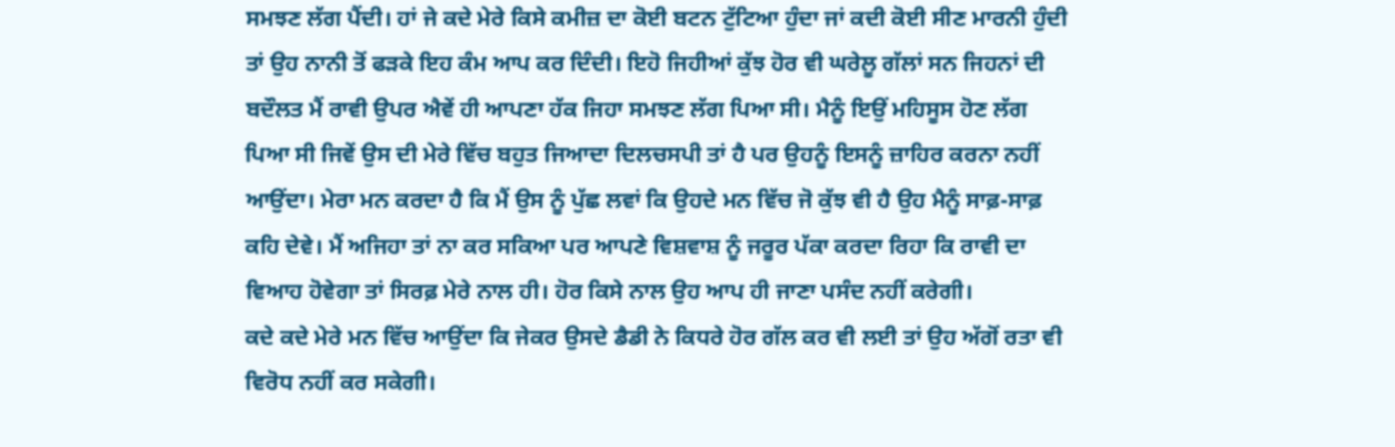ਸਮਝਣ ਲੱਗ ਪੈਂਦੀ। ਹਾਂ ਜੇ ਕਦੇ ਮੇਰੇ ਕਿਸੇ ਕਮੀਜ਼ ਦਾ ਕੋਈ ਬਟਨ ਟੁੱਟਿਆ ਹੁੰਦਾ ਜਾਂ ਕਦੀ ਕੋਈ ਸੀਣ ਮਾਰਨੀ ਹੁੰਦੀ ਤਾਂ ਉਹ ਨਾਨੀ ਤੋਂ ਫੜਕੇ ਇਹ ਕੰਮ ਆਪ ਕਰ ਦਿੰਦੀ। ਇਹੋ ਜਿਹੀਆਂ ਕੁੱਝ ਹੋਰ ਵੀ ਘਰੇਲੂ ਗੱਲਾਂ ਸਨ ਜਿਹਨਾਂ ਦੀ ਬਦੌਲਤ ਮੈਂ ਰਾਵੀ ਉਪਰ ਐਵੇਂ ਹੀ ਆਪਣਾ ਹੱਕ ਜਿਹਾ ਸਮਝਣ ਲੱਗ ਪਿਆ ਸੀ। ਮੈਨੂੰ ਇਉਂ ਮਹਿਸੂਸ ਹੋਣ ਲੱਗ ਪਿਆ ਸੀ ਜਿਵੇਂ ਉਸ ਦੀ ਮੇਰੇ ਵਿੱਚ ਬਹੁਤ ਜਿਆਦਾ ਦਿਲਚਸਪੀ ਤਾਂ ਹੈ ਪਰ ਉਹਨੂੰ ਇਸਨੂੰ ਜ਼ਾਹਿਰ ਕਰਨਾ ਨਹੀਂ ਆਉਂਦਾ। ਮੇਰਾ ਮਨ ਕਰਦਾ ਹੈ ਕਿ ਮੈਂ ਉਸ ਨੂੰ ਪੁੱਛ ਲਵਾਂ ਕਿ ਉਹਦੇ ਮਨ ਵਿੱਚ ਜੋ ਕੁੱਝ ਵੀ ਹੈ ਉਹ ਮੈਨੂੰ ਸਾਫ਼-ਸਾਫ਼ ਕਹਿ ਦੇਵੇ। ਮੈਂ ਅਜਿਹਾ ਤਾਂ ਨਾ ਕਰ ਸਕਿਆ ਪਰ ਆਪਣੇ ਵਿਸ਼ਵਾਸ਼ ਨੂੰ ਜਰੂਰ ਪੱਕਾ ਕਰਦਾ ਰਿਹਾ ਕਿ ਰਾਵੀ ਦਾ ਵਿਆਹ ਹੋਵੇਗਾ ਤਾਂ ਸਿਰਫ਼ ਮੇਰੇ ਨਾਲ ਹੀ। ਹੋਰ ਕਿਸੇ ਨਾਲ ਉਹ ਆਪ ਹੀ ਜਾਣਾ ਪਸੰਦ ਨਹੀਂ ਕਰੇਗੀ।
ਕਦੇ ਕਦੇ ਮੇਰੇ ਮਨ ਵਿੱਚ ਆਉਂਦਾ ਕਿ ਜੇਕਰ ਉਸਦੇ ਡੈਡੀ ਨੇ ਕਿਧਰੇ ਹੋਰ ਗੱਲ ਕਰ ਵੀ ਲਈ ਤਾਂ ਉਹ ਅੱਗੋਂ ਰਤਾ ਵੀ ਵਿਰੋਧ ਨਹੀਂ ਕਰ ਸਕੇਗੀ।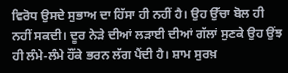ਵਿਰੋਧ ਉਸਦੇ ਸੁਭਾਅ ਦਾ ਹਿੱਸਾ ਹੀ ਨਹੀਂ ਹੈ। ਉਹ ਉੱਚਾ ਬੋਲ ਹੀ ਨਹੀਂ ਸਕਦੀ। ਦੂਰ ਨੇੜੇ ਦੀਆਂ ਲੜਾਈ ਦੀਆਂ ਗੱਲਾਂ ਸੁਣਕੇ ਉਹ ਉਂਝ ਹੀ ਲੰਮੇ-ਲੰਮੇ ਹੌਂਕੇ ਭਰਨ ਲੱਗ ਪੈਂਦੀ ਹੈ। ਸ਼ਾਮ ਸੁਰਖ਼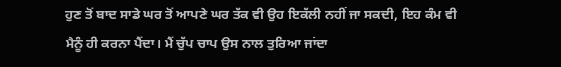ਹੁਣ ਤੋਂ ਬਾਦ ਸਾਡੇ ਘਰ ਤੋਂ ਆਪਣੇ ਘਰ ਤੱਕ ਵੀ ਉਹ ਇਕੱਲੀ ਨਹੀਂ ਜਾ ਸਕਦੀ, ਇਹ ਕੰਮ ਵੀ ਮੈਨੂੰ ਹੀ ਕਰਨਾ ਪੈਂਦਾ। ਮੈਂ ਚੁੱਪ ਚਾਪ ਉਸ ਨਾਲ ਤੁਰਿਆ ਜਾਂਦਾ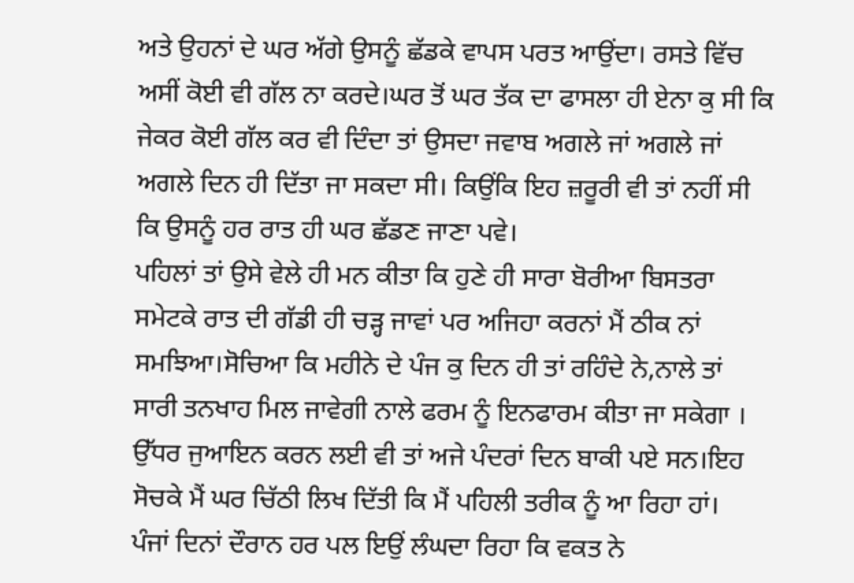ਅਤੇ ਉਹਨਾਂ ਦੇ ਘਰ ਅੱਗੇ ਉਸਨੂੰ ਛੱਡਕੇ ਵਾਪਸ ਪਰਤ ਆਉਂਦਾ। ਰਸਤੇ ਵਿੱਚ ਅਸੀਂ ਕੋਈ ਵੀ ਗੱਲ ਨਾ ਕਰਦੇ।ਘਰ ਤੋਂ ਘਰ ਤੱਕ ਦਾ ਫਾਸਲਾ ਹੀ ਏਨਾ ਕੁ ਸੀ ਕਿ ਜੇਕਰ ਕੋਈ ਗੱਲ ਕਰ ਵੀ ਦਿੰਦਾ ਤਾਂ ਉਸਦਾ ਜਵਾਬ ਅਗਲੇ ਜਾਂ ਅਗਲੇ ਜਾਂ ਅਗਲੇ ਦਿਨ ਹੀ ਦਿੱਤਾ ਜਾ ਸਕਦਾ ਸੀ। ਕਿਉਂਕਿ ਇਹ ਜ਼ਰੂਰੀ ਵੀ ਤਾਂ ਨਹੀਂ ਸੀ ਕਿ ਉਸਨੂੰ ਹਰ ਰਾਤ ਹੀ ਘਰ ਛੱਡਣ ਜਾਣਾ ਪਵੇ।
ਪਹਿਲਾਂ ਤਾਂ ਉਸੇ ਵੇਲੇ ਹੀ ਮਨ ਕੀਤਾ ਕਿ ਹੁਣੇ ਹੀ ਸਾਰਾ ਬੋਰੀਆ ਬਿਸਤਰਾ ਸਮੇਟਕੇ ਰਾਤ ਦੀ ਗੱਡੀ ਹੀ ਚੜ੍ਹ ਜਾਵਾਂ ਪਰ ਅਜਿਹਾ ਕਰਨਾਂ ਮੈਂ ਠੀਕ ਨਾਂ ਸਮਝਿਆ।ਸੋਚਿਆ ਕਿ ਮਹੀਨੇ ਦੇ ਪੰਜ ਕੁ ਦਿਨ ਹੀ ਤਾਂ ਰਹਿੰਦੇ ਨੇ,ਨਾਲੇ ਤਾਂ ਸਾਰੀ ਤਨਖਾਹ ਮਿਲ ਜਾਵੇਗੀ ਨਾਲੇ ਫਰਮ ਨੂੰ ਇਨਫਾਰਮ ਕੀਤਾ ਜਾ ਸਕੇਗਾ । ਉੱਧਰ ਜੁਆਇਨ ਕਰਨ ਲਈ ਵੀ ਤਾਂ ਅਜੇ ਪੰਦਰਾਂ ਦਿਨ ਬਾਕੀ ਪਏ ਸਨ।ਇਹ ਸੋਚਕੇ ਮੈਂ ਘਰ ਚਿੱਠੀ ਲਿਖ ਦਿੱਤੀ ਕਿ ਮੈਂ ਪਹਿਲੀ ਤਰੀਕ ਨੂੰ ਆ ਰਿਹਾ ਹਾਂ।
ਪੰਜਾਂ ਦਿਨਾਂ ਦੌਰਾਨ ਹਰ ਪਲ ਇਉਂ ਲੰਘਦਾ ਰਿਹਾ ਕਿ ਵਕਤ ਨੇ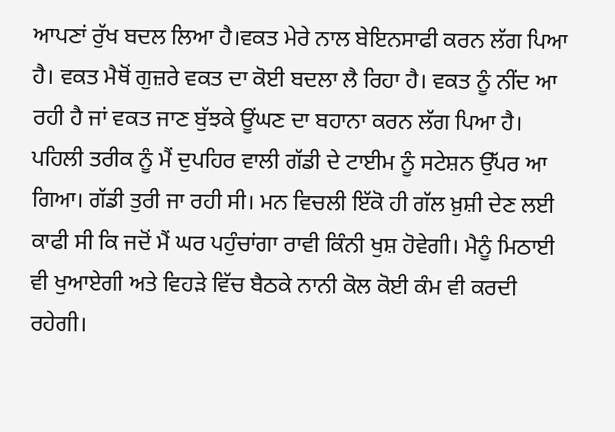ਆਪਣਾਂ ਰੁੱਖ ਬਦਲ ਲਿਆ ਹੈ।ਵਕਤ ਮੇਰੇ ਨਾਲ ਬੇਇਨਸਾਫੀ ਕਰਨ ਲੱਗ ਪਿਆ ਹੈ। ਵਕਤ ਮੈਥੋਂ ਗੁਜ਼ਰੇ ਵਕਤ ਦਾ ਕੋਈ ਬਦਲਾ ਲੈ ਰਿਹਾ ਹੈ। ਵਕਤ ਨੂੰ ਨੀਂਦ ਆ ਰਹੀ ਹੈ ਜਾਂ ਵਕਤ ਜਾਣ ਬੁੱਝਕੇ ਊਂਘਣ ਦਾ ਬਹਾਨਾ ਕਰਨ ਲੱਗ ਪਿਆ ਹੈ।
ਪਹਿਲੀ ਤਰੀਕ ਨੂੰ ਮੈਂ ਦੁਪਹਿਰ ਵਾਲੀ ਗੱਡੀ ਦੇ ਟਾਈਮ ਨੂੰ ਸਟੇਸ਼ਨ ਉੱਪਰ ਆ ਗਿਆ। ਗੱਡੀ ਤੁਰੀ ਜਾ ਰਹੀ ਸੀ। ਮਨ ਵਿਚਲੀ ਇੱਕੋ ਹੀ ਗੱਲ ਖ਼ੁਸ਼ੀ ਦੇਣ ਲਈ ਕਾਫੀ ਸੀ ਕਿ ਜਦੋਂ ਮੈਂ ਘਰ ਪਹੁੰਚਾਂਗਾ ਰਾਵੀ ਕਿੰਨੀ ਖੁਸ਼ ਹੋਵੇਗੀ। ਮੈਨੂੰ ਮਿਠਾਈ ਵੀ ਖੁਆਏਗੀ ਅਤੇ ਵਿਹੜੇ ਵਿੱਚ ਬੈਠਕੇ ਨਾਨੀ ਕੋਲ ਕੋਈ ਕੰਮ ਵੀ ਕਰਦੀ ਰਹੇਗੀ।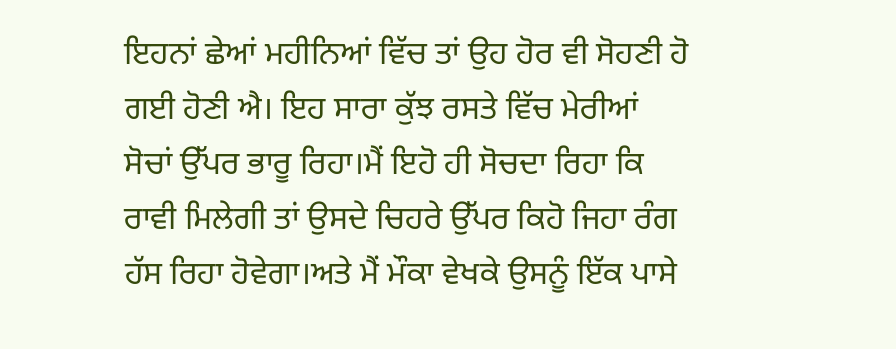ਇਹਨਾਂ ਛੇਆਂ ਮਹੀਨਿਆਂ ਵਿੱਚ ਤਾਂ ਉਹ ਹੋਰ ਵੀ ਸੋਹਣੀ ਹੋ ਗਈ ਹੋਣੀ ਐ। ਇਹ ਸਾਰਾ ਕੁੱਝ ਰਸਤੇ ਵਿੱਚ ਮੇਰੀਆਂ ਸੋਚਾਂ ਉੱਪਰ ਭਾਰੂ ਰਿਹਾ।ਮੈਂ ਇਹੋ ਹੀ ਸੋਚਦਾ ਰਿਹਾ ਕਿ ਰਾਵੀ ਮਿਲੇਗੀ ਤਾਂ ਉਸਦੇ ਚਿਹਰੇ ਉੱਪਰ ਕਿਹੋ ਜਿਹਾ ਰੰਗ ਹੱਸ ਰਿਹਾ ਹੋਵੇਗਾ।ਅਤੇ ਮੈਂ ਮੌਕਾ ਵੇਖਕੇ ਉਸਨੂੰ ਇੱਕ ਪਾਸੇ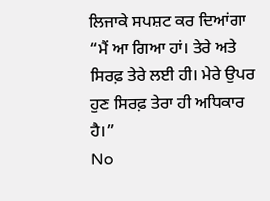ਲਿਜਾਕੇ ਸਪਸ਼ਟ ਕਰ ਦਿਆਂਗਾ “ਮੈਂ ਆ ਗਿਆ ਹਾਂ। ਤੇਰੇ ਅਤੇ ਸਿਰਫ਼ ਤੇਰੇ ਲਈ ਹੀ। ਮੇਰੇ ਉਪਰ ਹੁਣ ਸਿਰਫ਼ ਤੇਰਾ ਹੀ ਅਧਿਕਾਰ ਹੈ।”
No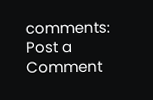comments:
Post a Comment